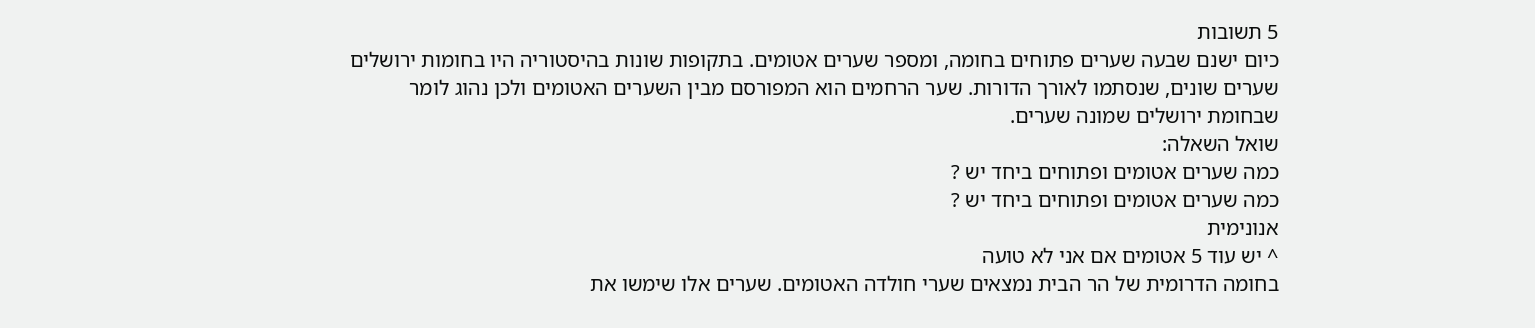5 תשובות
כיום ישנם שבעה שערים פתוחים בחומה, ומספר שערים אטומים. בתקופות שונות בהיסטוריה היו בחומות ירושלים שערים שונים, שנסתמו לאורך הדורות. שער הרחמים הוא המפורסם מבין השערים האטומים ולכן נהוג לומר שבחומת ירושלים שמונה שערים.
שואל השאלה:
כמה שערים אטומים ופתוחים ביחד יש ?
כמה שערים אטומים ופתוחים ביחד יש ?
אנונימית
^ יש עוד 5 אטומים אם אני לא טועה
בחומה הדרומית של הר הבית נמצאים שערי חולדה האטומים. שערים אלו שימשו את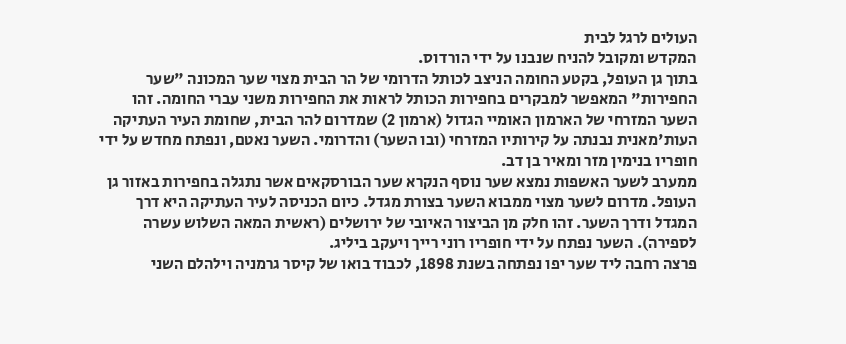העולים לרגל לבית
המקדש ומקובל להניח שנבנו על ידי הורדוס.
בתוך גן העופל, בקטע החומה הניצב לכותל הדרומי של הר הבית מצוי שער המכונה "שער החפירות" המאפשר למבקרים בחפירות הכותל לראות את החפירות משני עברי החומה. זהו השער המזרחי של הארמון האומיי הגדול (ארמון 2) שמדרום להר הבית, שחומת העיר העתיקה העות'מאנית נבנתה על קירותיו המזרחי (ובו השער) והדרומי. השער נאטם, ונפתח מחדש על ידי חופריו בנימין מזר ומאיר בן דב.
ממערב לשער האשפות נמצא שער נוסף הנקרא שער הבורסקאים אשר נתגלה בחפירות באזור גן העופל. מדרום לשער מצוי ממבוא השער בצורת מגדל. כיום הכניסה לעיר העתיקה היא דרך המגדל ודרך השער. זהו חלק מן הביצור האיובי של ירושלים (ראשית המאה השלוש עשרה לספירה). השער נפתח על ידי חופריו רוני רייך ויעקב ביליג.
פרצה רחבה ליד שער יפו נפתחה בשנת 1898, לכבוד בואו של קיסר גרמניה וילהלם השני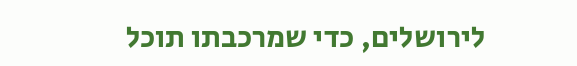לירושלים, כדי שמרכבתו תוכל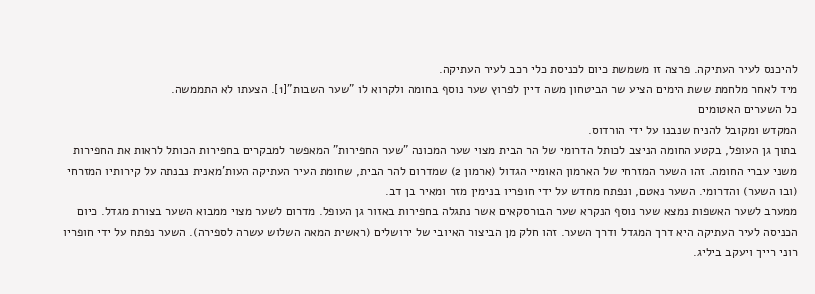להיכנס לעיר העתיקה. פרצה זו משמשת כיום לכניסת כלי רכב לעיר העתיקה.
מיד לאחר מלחמת ששת הימים הציע שר הביטחון משה דיין לפרוץ שער נוסף בחומה ולקרוא לו "שער השבות"[1]. הצעתו לא התממשה.
כל השערים האטומים
המקדש ומקובל להניח שנבנו על ידי הורדוס.
בתוך גן העופל, בקטע החומה הניצב לכותל הדרומי של הר הבית מצוי שער המכונה "שער החפירות" המאפשר למבקרים בחפירות הכותל לראות את החפירות משני עברי החומה. זהו השער המזרחי של הארמון האומיי הגדול (ארמון 2) שמדרום להר הבית, שחומת העיר העתיקה העות'מאנית נבנתה על קירותיו המזרחי (ובו השער) והדרומי. השער נאטם, ונפתח מחדש על ידי חופריו בנימין מזר ומאיר בן דב.
ממערב לשער האשפות נמצא שער נוסף הנקרא שער הבורסקאים אשר נתגלה בחפירות באזור גן העופל. מדרום לשער מצוי ממבוא השער בצורת מגדל. כיום הכניסה לעיר העתיקה היא דרך המגדל ודרך השער. זהו חלק מן הביצור האיובי של ירושלים (ראשית המאה השלוש עשרה לספירה). השער נפתח על ידי חופריו רוני רייך ויעקב ביליג.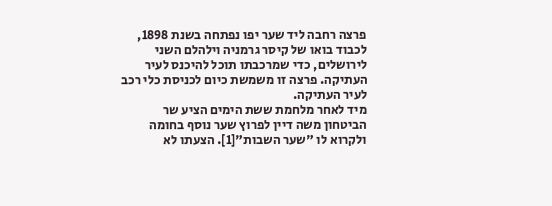פרצה רחבה ליד שער יפו נפתחה בשנת 1898, לכבוד בואו של קיסר גרמניה וילהלם השני לירושלים, כדי שמרכבתו תוכל להיכנס לעיר העתיקה. פרצה זו משמשת כיום לכניסת כלי רכב לעיר העתיקה.
מיד לאחר מלחמת ששת הימים הציע שר הביטחון משה דיין לפרוץ שער נוסף בחומה ולקרוא לו "שער השבות"[1]. הצעתו לא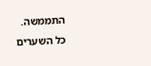התממשה.
כל השערים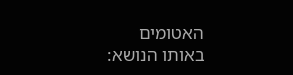האטומים
באותו הנושא: